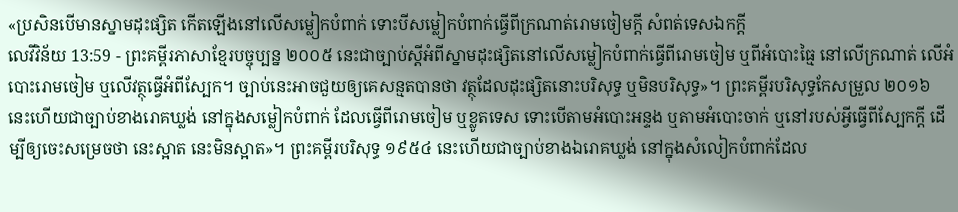«ប្រសិនបើមានស្នាមដុះផ្សិត កើតឡើងនៅលើសម្លៀកបំពាក់ ទោះបីសម្លៀកបំពាក់ធ្វើពីក្រណាត់រោមចៀមក្ដី សំពត់ទេសឯកក្ដី
លេវីវិន័យ 13:59 - ព្រះគម្ពីរភាសាខ្មែរបច្ចុប្បន្ន ២០០៥ នេះជាច្បាប់ស្ដីអំពីស្នាមដុះផ្សិតនៅលើសម្លៀកបំពាក់ធ្វើពីរោមចៀម ឬពីអំបោះធ្មៃ នៅលើក្រណាត់ លើអំបោះរោមចៀម ឬលើវត្ថុធ្វើអំពីស្បែក។ ច្បាប់នេះអាចជួយឲ្យគេសន្មតបានថា វត្ថុដែលដុះផ្សិតនោះបរិសុទ្ធ ឬមិនបរិសុទ្ធ»។ ព្រះគម្ពីរបរិសុទ្ធកែសម្រួល ២០១៦ នេះហើយជាច្បាប់ខាងរោគឃ្លង់ នៅក្នុងសម្លៀកបំពាក់ ដែលធ្វើពីរោមចៀម ឬខ្លូតទេស ទោះបើតាមអំបោះអន្ទង ឬតាមអំបោះចាក់ ឬនៅរបស់អ្វីធ្វើពីស្បែកក្តី ដើម្បីឲ្យចេះសម្រេចថា នេះស្អាត នេះមិនស្អាត»។ ព្រះគម្ពីរបរិសុទ្ធ ១៩៥៤ នេះហើយជាច្បាប់ខាងឯរោគឃ្លង់ នៅក្នុងសំលៀកបំពាក់ដែល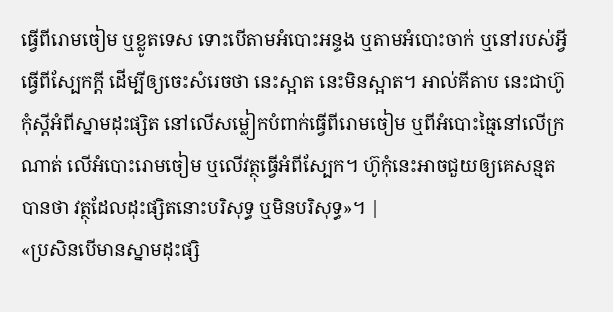ធ្វើពីរោមចៀម ឬខ្លូតទេស ទោះបើតាមអំបោះអន្ទង ឬតាមអំបោះចាក់ ឬនៅរបស់អ្វីធ្វើពីស្បែកក្តី ដើម្បីឲ្យចេះសំរេចថា នេះស្អាត នេះមិនស្អាត។ អាល់គីតាប នេះជាហ៊ូកុំស្តីអំពីស្នាមដុះផ្សិត នៅលើសម្លៀកបំពាក់ធ្វើពីរោមចៀម ឬពីអំបោះធ្មៃនៅលើក្រណាត់ លើអំបោះរោមចៀម ឬលើវត្ថុធ្វើអំពីស្បែក។ ហ៊ូកុំនេះអាចជួយឲ្យគេសន្មតបានថា វត្ថុដែលដុះផ្សិតនោះបរិសុទ្ធ ឬមិនបរិសុទ្ធ»។ |
«ប្រសិនបើមានស្នាមដុះផ្សិ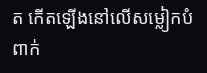ត កើតឡើងនៅលើសម្លៀកបំពាក់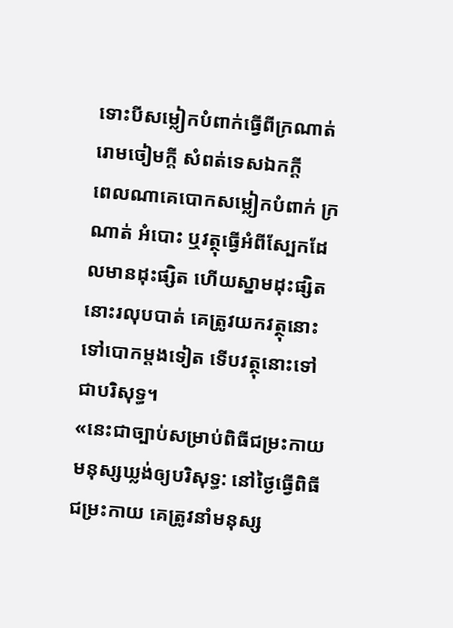ទោះបីសម្លៀកបំពាក់ធ្វើពីក្រណាត់រោមចៀមក្ដី សំពត់ទេសឯកក្ដី
ពេលណាគេបោកសម្លៀកបំពាក់ ក្រណាត់ អំបោះ ឬវត្ថុធ្វើអំពីស្បែកដែលមានដុះផ្សិត ហើយស្នាមដុះផ្សិតនោះរលុបបាត់ គេត្រូវយកវត្ថុនោះទៅបោកម្ដងទៀត ទើបវត្ថុនោះទៅជាបរិសុទ្ធ។
«នេះជាច្បាប់សម្រាប់ពិធីជម្រះកាយមនុស្សឃ្លង់ឲ្យបរិសុទ្ធ: នៅថ្ងៃធ្វើពិធីជម្រះកាយ គេត្រូវនាំមនុស្ស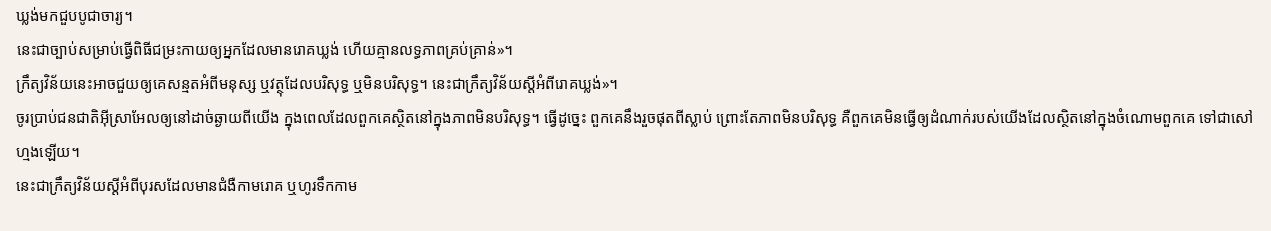ឃ្លង់មកជួបបូជាចារ្យ។
នេះជាច្បាប់សម្រាប់ធ្វើពិធីជម្រះកាយឲ្យអ្នកដែលមានរោគឃ្លង់ ហើយគ្មានលទ្ធភាពគ្រប់គ្រាន់»។
ក្រឹត្យវិន័យនេះអាចជួយឲ្យគេសន្មតអំពីមនុស្ស ឬវត្ថុដែលបរិសុទ្ធ ឬមិនបរិសុទ្ធ។ នេះជាក្រឹត្យវិន័យស្ដីអំពីរោគឃ្លង់»។
ចូរប្រាប់ជនជាតិអ៊ីស្រាអែលឲ្យនៅដាច់ឆ្ងាយពីយើង ក្នុងពេលដែលពួកគេស្ថិតនៅក្នុងភាពមិនបរិសុទ្ធ។ ធ្វើដូច្នេះ ពួកគេនឹងរួចផុតពីស្លាប់ ព្រោះតែភាពមិនបរិសុទ្ធ គឺពួកគេមិនធ្វើឲ្យដំណាក់របស់យើងដែលស្ថិតនៅក្នុងចំណោមពួកគេ ទៅជាសៅហ្មងឡើយ។
នេះជាក្រឹត្យវិន័យស្ដីអំពីបុរសដែលមានជំងឺកាមរោគ ឬហូរទឹកកាម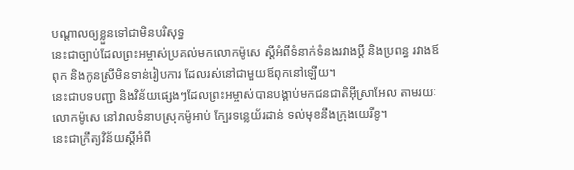បណ្ដាលឲ្យខ្លួនទៅជាមិនបរិសុទ្ធ
នេះជាច្បាប់ដែលព្រះអម្ចាស់ប្រគល់មកលោកម៉ូសេ ស្ដីអំពីទំនាក់ទំនងរវាងប្ដី និងប្រពន្ធ រវាងឪពុក និងកូនស្រីមិនទាន់រៀបការ ដែលរស់នៅជាមួយឪពុកនៅឡើយ។
នេះជាបទបញ្ជា និងវិន័យផ្សេងៗដែលព្រះអម្ចាស់បានបង្គាប់មកជនជាតិអ៊ីស្រាអែល តាមរយៈលោកម៉ូសេ នៅវាលទំនាបស្រុកម៉ូអាប់ ក្បែរទន្លេយ័រដាន់ ទល់មុខនឹងក្រុងយេរីខូ។
នេះជាក្រឹត្យវិន័យស្ដីអំពី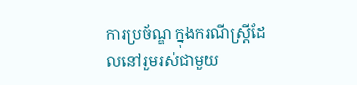ការប្រច័ណ្ឌ ក្នុងករណីស្ត្រីដែលនៅរួមរស់ជាមួយ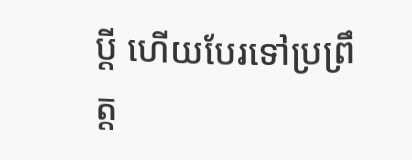ប្ដី ហើយបែរទៅប្រព្រឹត្ត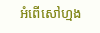អំពើសៅហ្មង